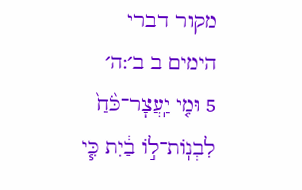מקור דברי הימים ב ב׳:ה׳
5 וּמִ֤י יַֽעֲצׇר־כֹּ֙חַ֙ לִבְנֽוֹת־ל֣וֹ בַ֔יִת כִּ֧י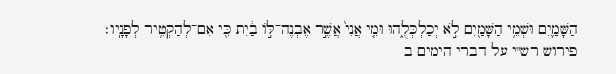הַשָּׁמַ֛יִם וּשְׁמֵ֥י הַשָּׁמַ֖יִם לֹ֣א יְכַלְכְּלֻ֑הוּ וּמִ֤י אֲנִי֙ אֲשֶׁ֣ר אֶבְנֶה־לּ֣וֹ בַ֔יִת כִּ֖י אִם־לְהַקְטִ֥יר לְפָנָֽיו׃
פירוש רש"י על דברי הימים ב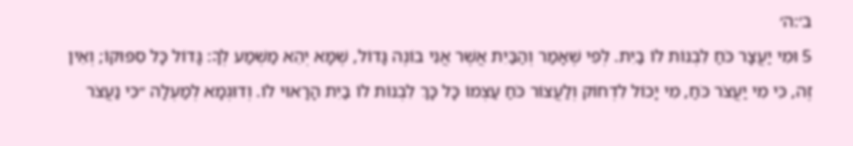ב׳:ה׳
5 וּמִי יַעֲצָר כֹּחַ לִבְנוֹת לוֹ בַיִת. לְפִי שֶׁאָמַר וְהַבַּיִת אֲשֶׁר אֲנִי בוֹנֶה גָּדוֹל, שֶׁמָּא יְהֵא מַשְׁמַע לְךָ: גָּדוֹל כָּל סִפּוּקוֹ; וְאֵין זֶה, כִּי מִי יַעֲצֹר כֹּחַ, מִי יָכוֹל לִדְחוֹק וְלַעֲצוֹר כֹּחַ עַצְמוֹ כָּל כָּךְ לִבְנוֹת לוֹ בַיִת הָרָאוּי לוֹ. וְדוּגְמָא לְמַעְלָה ״כִּי נַעֲצֹר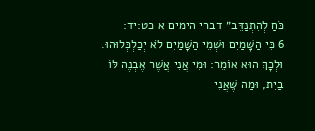כֹּחַ לְהִתְנַדֵּב״ דברי הימים א כט:יד:
6 כִּי הַשָּׁמַיִם וּשְׁמֵי הַשָּׁמַיִם לֹא יְכַלְכְּלוּהוּ. וּלְכָךְ הוּא אוֹמֵר: וּמִי אֲנִי אֲשֶׁר אֶבְנֶה לּוֹ בַיִת, וּמַה שֶּׁאֲנִי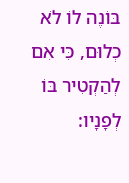בּוֹנֶה לוֹ לֹא כְלוּם, כִּי אִם לְהַקְטִיר בּוֹ לְפָנָיו: